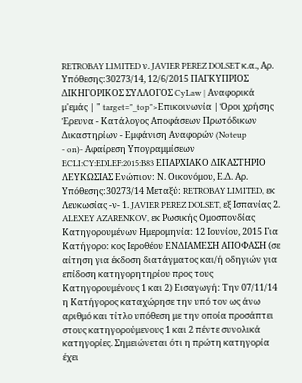RETROBAY LIMITED ν. JAVIER PEREZ DOLSET κ.α., Αρ. Υπόθεσης:30273/14, 12/6/2015 ΠΑΓΚΥΠΡΙΟΣ ΔΙΚΗΓΟΡΙΚΟΣ ΣΥΛΛΟΓΟΣ CyLaw | Αναφορικά μ'εμάς | " target="_top">Επικοινωνία | Όροι χρήσης Έρευνα - Κατάλογος Αποφάσεων Πρωτόδικων Δικαστηρίων - Εμφάνιση Αναφορών (Noteup
- on)- Αφαίρεση Υπογραμμίσεων ECLI:CY:EDLEF:2015:B83 ΕΠΑΡΧΙΑΚΟ ΔΙΚΑΣΤΗΡΙΟ ΛΕΥΚΩΣΙΑΣ Ενώπιον: Ν. Οικονόμου, Ε.Δ. Αρ. Υπόθεσης:30273/14 Μεταξύ: RETROBAY LIMITED, εκ Λευκωσίας -ν- 1. JAVIER PEREZ DOLSET, εξ Ισπανίας 2. ALEXEY AZARENKOV, εκ Ρωσικής Ομοσπονδίας Κατηγορουμένων Ημερομηνία: 12 Ιουνίου, 2015 Για Κατήγορο: κος Ιεροθέου ΕΝΔΙΑΜΕΣΗ ΑΠΟΦΑΣΗ (σε αίτηση για έκδοση διατάγματος και/ή οδηγιών για επίδοση κατηγορητηρίου προς τους Κατηγορουμένους 1 και 2) Εισαγωγή: Την 07/11/14 η Κατήγορος καταχώρησε την υπό τον ως άνω αριθμό και τίτλο υπόθεση με την οποία προσάπτει στους κατηγορούμενους 1 και 2 πέντε συνολικά κατηγορίες. Σημειώνεται ότι η πρώτη κατηγορία έχει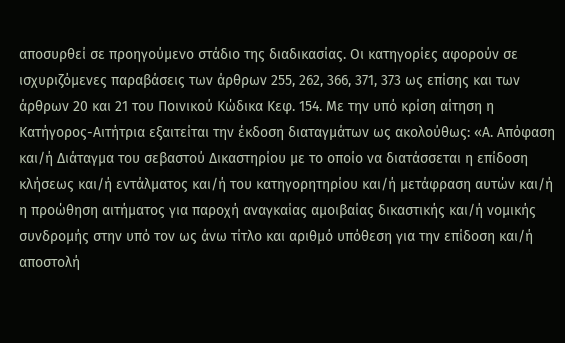αποσυρθεί σε προηγούμενο στάδιο της διαδικασίας. Οι κατηγορίες αφορούν σε ισχυριζόμενες παραβάσεις των άρθρων 255, 262, 366, 371, 373 ως επίσης και των άρθρων 20 και 21 του Ποινικού Κώδικα Κεφ. 154. Με την υπό κρίση αίτηση η Κατήγορος-Αιτήτρια εξαιτείται την έκδοση διαταγμάτων ως ακολούθως: «Α. Απόφαση και/ή Διάταγμα του σεβαστού Δικαστηρίου με το οποίο να διατάσσεται η επίδοση κλήσεως και/ή εντάλματος και/ή του κατηγορητηρίου και/ή μετάφραση αυτών και/ή η προώθηση αιτήματος για παροχή αναγκαίας αμοιβαίας δικαστικής και/ή νομικής συνδρομής στην υπό τον ως άνω τίτλο και αριθμό υπόθεση για την επίδοση και/ή αποστολή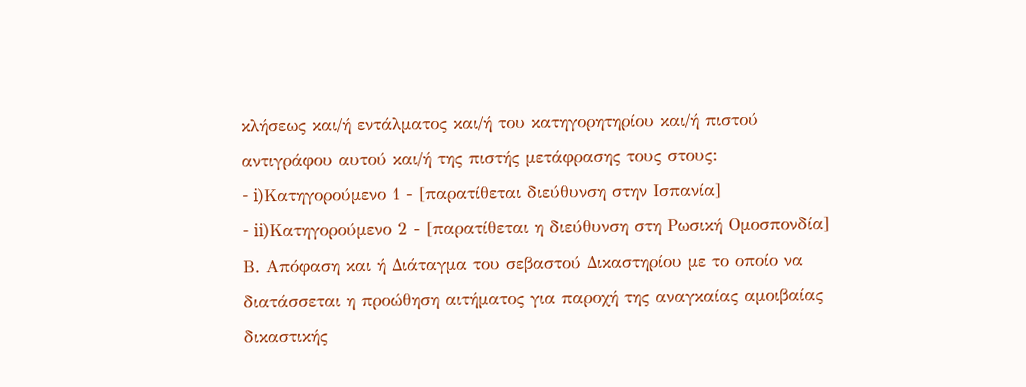κλήσεως και/ή εντάλματος και/ή του κατηγορητηρίου και/ή πιστού αντιγράφου αυτού και/ή της πιστής μετάφρασης τους στους:
- i)Κατηγορούμενο 1 - [παρατίθεται διεύθυνση στην Ισπανία]
- ii)Κατηγορούμενο 2 - [παρατίθεται η διεύθυνση στη Ρωσική Ομοσπονδία] Β. Απόφαση και ή Διάταγμα του σεβαστού Δικαστηρίου με το οποίο να διατάσσεται η προώθηση αιτήματος για παροχή της αναγκαίας αμοιβαίας δικαστικής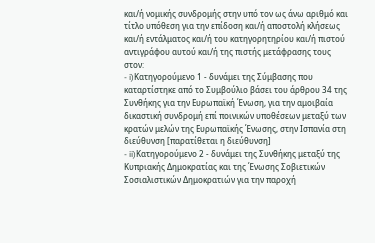και/ή νομικής συνδρομής στην υπό τον ως άνω αριθμό και τίτλο υπόθεση για την επίδοση και/ή αποστολή κλήσεως και/ή εντάλματος και/ή του κατηγορητηρίου και/ή πιστού αντιγράφου αυτού και/ή της πιστής μετάφρασης τους στον:
- i)Κατηγορούμενο 1 - δυνάμει της Σύμβασης που καταρτίστηκε από το Συμβούλιο βάσει του άρθρου 34 της Συνθήκης για την Ευρωπαϊκή Ένωση, για την αμοιβαία δικαστική συνδρομή επί ποινικών υποθέσεων μεταξύ των κρατών μελών της Ευρωπαϊκής Ένωσης, στην Ισπανία στη διεύθυνση [παρατίθεται η διεύθυνση]
- ii)Κατηγορούμενο 2 - δυνάμει της Συνθήκης μεταξύ της Κυπριακής Δημοκρατίας και της Ένωσης Σοβιετικών Σοσιαλιστικών Δημοκρατιών για την παροχή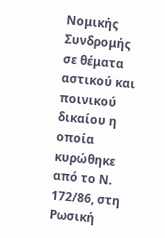Νομικής Συνδρομής σε θέματα αστικού και ποινικού δικαίου η οποία κυρώθηκε από το Ν. 172/86, στη Ρωσική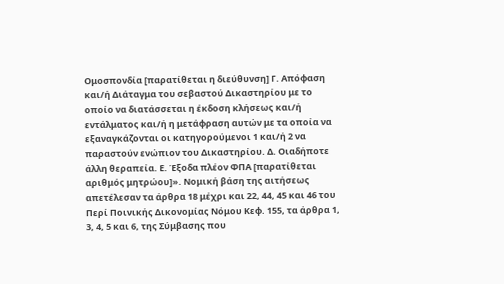Ομοσπονδία [παρατίθεται η διεύθυνση] Γ. Απόφαση και/ή Διάταγμα του σεβαστού Δικαστηρίου με το οποίο να διατάσσεται η έκδοση κλήσεως και/ή εντάλματος και/ή η μετάφραση αυτών με τα οποία να εξαναγκάζονται οι κατηγορούμενοι 1 και/ή 2 να παραστούν ενώπιον του Δικαστηρίου. Δ. Οιαδήποτε άλλη θεραπεία. Ε. Έξοδα πλέον ΦΠΑ [παρατίθεται αριθμός μητρώου]». Νομική βάση της αιτήσεως απετέλεσαν τα άρθρα 18 μέχρι και 22, 44, 45 και 46 του Περί Ποινικής Δικονομίας Νόμου Κεφ. 155, τα άρθρα 1, 3, 4, 5 και 6, της Σύμβασης που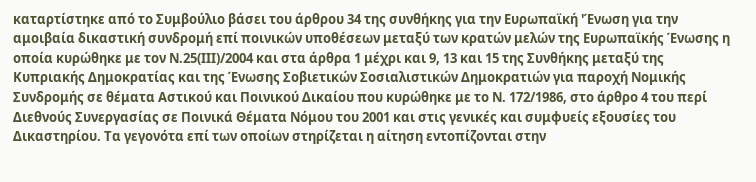καταρτίστηκε από το Συμβούλιο βάσει του άρθρου 34 της συνθήκης για την Ευρωπαϊκή 'Ένωση για την αμοιβαία δικαστική συνδρομή επί ποινικών υποθέσεων μεταξύ των κρατών μελών της Ευρωπαϊκής Ένωσης η οποία κυρώθηκε με τον Ν.25(ΙΙΙ)/2004 και στα άρθρα 1 μέχρι και 9, 13 και 15 της Συνθήκης μεταξύ της Κυπριακής Δημοκρατίας και της Ένωσης Σοβιετικών Σοσιαλιστικών Δημοκρατιών για παροχή Νομικής Συνδρομής σε θέματα Αστικού και Ποινικού Δικαίου που κυρώθηκε με το Ν. 172/1986, στο άρθρο 4 του περί Διεθνούς Συνεργασίας σε Ποινικά Θέματα Νόμου του 2001 και στις γενικές και συμφυείς εξουσίες του Δικαστηρίου. Τα γεγονότα επί των οποίων στηρίζεται η αίτηση εντοπίζονται στην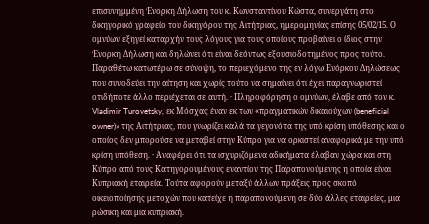επισυνημμένη Ένορκη Δήλωση του κ. Κωνσταντίνου Κώστα, συνεργάτη στο δικηγορικό γραφείο του δικηγόρου της Αιτήτριας, ημερομηνίας επίσης 05/02/15. Ο ομνύων εξηγεί καταρχήν τους λόγους για τους οποίους προβαίνει ο ίδιος στην Ένορκη Δήλωση και δηλώνει ότι είναι δεόντως εξουσιοδοτημένος προς τούτο. Παραθέτω κατωτέρω σε σύνοψη, το περιεχόμενο της εν λόγω Ενόρκου Δηλώσεως που συνοδεύει την αίτηση και χωρίς τούτο να σημαίνει ότι έχει παραγνωριστεί οτιδήποτε άλλο περιέχεται σε αυτή. · Πληροφόρηση ο ομνύων, έλαβε από τον κ. Vladimir Turovetsky, εκ Μόσχας έναν εκ των «πραγματικών δικαιούχων (beneficial owner)» της Αιτήτριας, που γνωρίζει καλά τα γεγονότα της υπό κρίση υπόθεσης και ο οποίος δεν μπορούσε να μεταβεί στην Κύπρο για να ορκιστεί αναφορικά με την υπό κρίση υπόθεση. · Αναφέρει ότι τα ισχυριζόμενα αδικήματα έλαβαν χώρα και στη Κύπρο από τους Κατηγορουμένους εναντίον της Παραπονούμενης η οποία είναι Κυπριακή εταιρεία. Τούτα αφορούν μεταξύ άλλων πράξεις προς σκοπό οικειοποίησης μετοχών που κατείχε η παραπονούμενη σε δύο άλλες εταιρείες, μια ρώσικη και μια κυπριακή.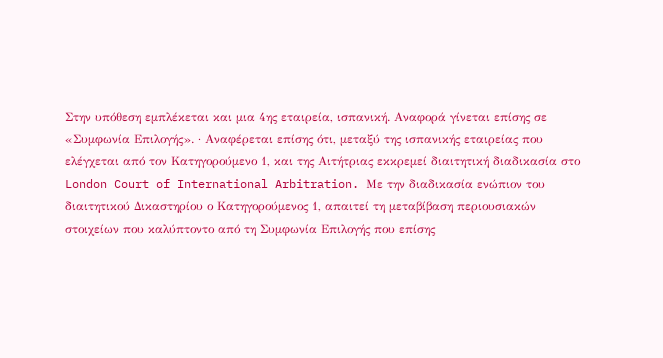Στην υπόθεση εμπλέκεται και μια 4ης εταιρεία, ισπανική. Αναφορά γίνεται επίσης σε «Συμφωνία Επιλογής». · Αναφέρεται επίσης ότι, μεταξύ της ισπανικής εταιρείας που ελέγχεται από τον Κατηγορούμενο 1, και της Αιτήτριας εκκρεμεί διαιτητική διαδικασία στο London Court of International Arbitration. Με την διαδικασία ενώπιον του διαιτητικού Δικαστηρίου ο Κατηγορούμενος 1, απαιτεί τη μεταβίβαση περιουσιακών στοιχείων που καλύπτοντο από τη Συμφωνία Επιλογής που επίσης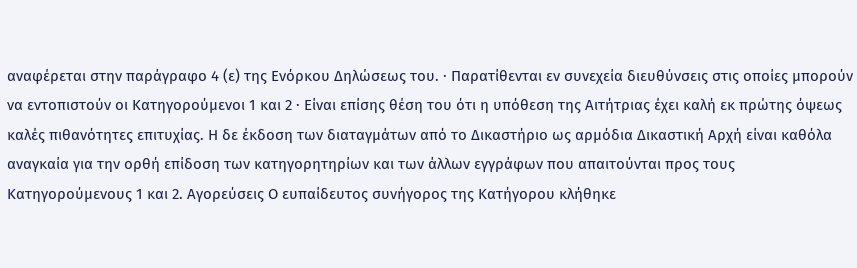αναφέρεται στην παράγραφο 4 (ε) της Ενόρκου Δηλώσεως του. · Παρατίθενται εν συνεχεία διευθύνσεις στις οποίες μπορούν να εντοπιστούν οι Κατηγορούμενοι 1 και 2 · Είναι επίσης θέση του ότι η υπόθεση της Αιτήτριας έχει καλή εκ πρώτης όψεως καλές πιθανότητες επιτυχίας. Η δε έκδοση των διαταγμάτων από το Δικαστήριο ως αρμόδια Δικαστική Αρχή είναι καθόλα αναγκαία για την ορθή επίδοση των κατηγορητηρίων και των άλλων εγγράφων που απαιτούνται προς τους Κατηγορούμενους 1 και 2. Αγορεύσεις Ο ευπαίδευτος συνήγορος της Κατήγορου κλήθηκε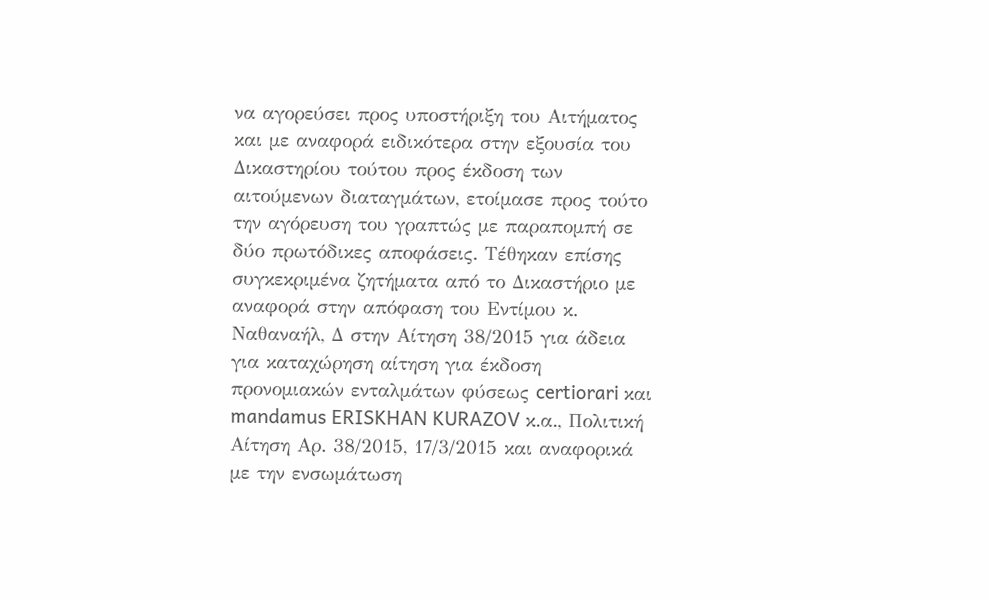να αγορεύσει προς υποστήριξη του Αιτήματος και με αναφορά ειδικότερα στην εξουσία του Δικαστηρίου τούτου προς έκδοση των αιτούμενων διαταγμάτων, ετοίμασε προς τούτο την αγόρευση του γραπτώς με παραπομπή σε δύο πρωτόδικες αποφάσεις. Τέθηκαν επίσης συγκεκριμένα ζητήματα από το Δικαστήριο με αναφορά στην απόφαση του Εντίμου κ. Ναθαναήλ, Δ στην Αίτηση 38/2015 για άδεια για καταχώρηση αίτηση για έκδοση προνομιακών ενταλμάτων φύσεως certiorari και mandamus ERISKHAN KURAZOV κ.α., Πολιτική Αίτηση Αρ. 38/2015, 17/3/2015 και αναφορικά με την ενσωμάτωση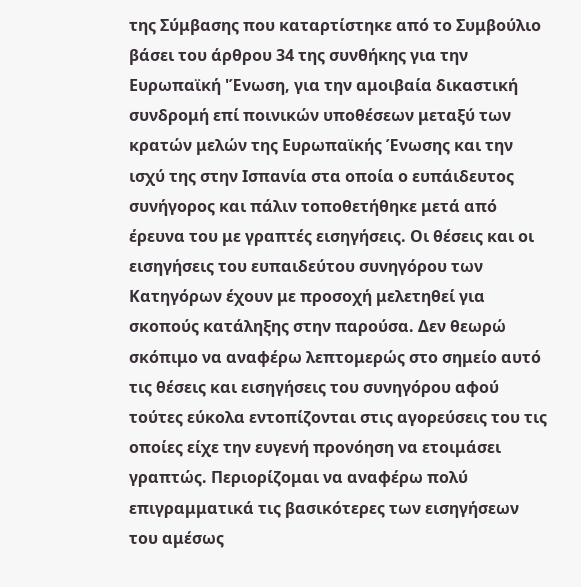της Σύμβασης που καταρτίστηκε από το Συμβούλιο βάσει του άρθρου 34 της συνθήκης για την Ευρωπαϊκή 'Ένωση, για την αμοιβαία δικαστική συνδρομή επί ποινικών υποθέσεων μεταξύ των κρατών μελών της Ευρωπαϊκής Ένωσης και την ισχύ της στην Ισπανία στα οποία ο ευπάιδευτος συνήγορος και πάλιν τοποθετήθηκε μετά από έρευνα του με γραπτές εισηγήσεις. Οι θέσεις και οι εισηγήσεις του ευπαιδεύτου συνηγόρου των Κατηγόρων έχουν με προσοχή μελετηθεί για σκοπούς κατάληξης στην παρούσα. Δεν θεωρώ σκόπιμο να αναφέρω λεπτομερώς στο σημείο αυτό τις θέσεις και εισηγήσεις του συνηγόρου αφού τούτες εύκολα εντοπίζονται στις αγορεύσεις του τις οποίες είχε την ευγενή προνόηση να ετοιμάσει γραπτώς. Περιορίζομαι να αναφέρω πολύ επιγραμματικά τις βασικότερες των εισηγήσεων του αμέσως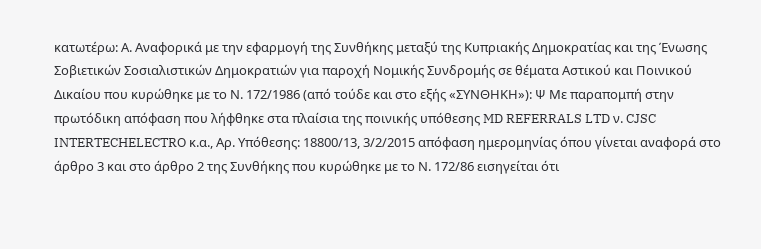κατωτέρω: Α. Αναφορικά με την εφαρμογή της Συνθήκης μεταξύ της Κυπριακής Δημοκρατίας και της Ένωσης Σοβιετικών Σοσιαλιστικών Δημοκρατιών για παροχή Νομικής Συνδρομής σε θέματα Αστικού και Ποινικού Δικαίου που κυρώθηκε με το Ν. 172/1986 (από τούδε και στο εξής «ΣΥΝΘΗΚΗ»): Ψ Με παραπομπή στην πρωτόδικη απόφαση που λήφθηκε στα πλαίσια της ποινικής υπόθεσης MD REFERRALS LTD ν. CJSC INTERTECHELECTRO κ.α., Αρ. Υπόθεσης: 18800/13, 3/2/2015 απόφαση ημερομηνίας όπου γίνεται αναφορά στο άρθρο 3 και στο άρθρο 2 της Συνθήκης που κυρώθηκε με το Ν. 172/86 εισηγείται ότι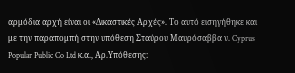αρμόδια αρχή είναι οι «Δικαστικές Αρχές». Το αυτό εισηγήθηκε και με την παραπομπή στην υπόθεση Σταύρου Μαυρόσαββα ν. Cyprus Popular Public Co Ltd κ.α., Αρ.Υπόθεσης: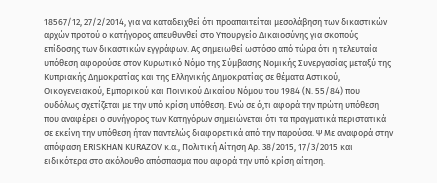18567/12, 27/2/2014, για να καταδειχθεί ότι προαπαιτείται μεσολάβηση των δικαστικών αρχών προτού ο κατήγορος απευθυνθεί στο Υπουργείο Δικαιοσύνης για σκοπούς επίδοσης των δικαστικών εγγράφων. Ας σημειωθεί ωστόσο από τώρα ότι η τελευταία υπόθεση αφορούσε στον Κυρωτικό Νόμο της Σύμβασης Νομικής Συνεργασίας μεταξύ της Κυπριακής Δημοκρατίας και της Ελληνικής Δημοκρατίας σε θέματα Αστικού, Οικογενειακού, Εμπορικού και Ποινικού Δικαίου Νόμου του 1984 (Ν. 55/84) που ουδόλως σχετίζεται με την υπό κρίση υπόθεση. Ενώ σε ό,τι αφορά την πρώτη υπόθεση που αναφέρει ο συνήγορος των Κατηγόρων σημειώνεται ότι τα πραγματικά περιστατικά σε εκείνη την υπόθεση ήταν παντελώς διαφορετικά από την παρούσα. Ψ Με αναφορά στην απόφαση ERISKHAN KURAZOV κ.α., Πολιτική Αίτηση Αρ. 38/2015, 17/3/2015 και ειδικότερα στο ακόλουθο απόσπασμα που αφορά την υπό κρίση αίτηση.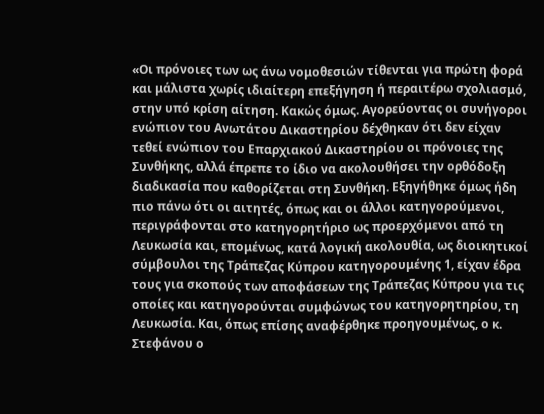«Οι πρόνοιες των ως άνω νομοθεσιών τίθενται για πρώτη φορά και μάλιστα χωρίς ιδιαίτερη επεξήγηση ή περαιτέρω σχολιασμό, στην υπό κρίση αίτηση. Κακώς όμως. Αγορεύοντας οι συνήγοροι ενώπιον του Ανωτάτου Δικαστηρίου δέχθηκαν ότι δεν είχαν τεθεί ενώπιον του Επαρχιακού Δικαστηρίου οι πρόνοιες της Συνθήκης, αλλά έπρεπε το ίδιο να ακολουθήσει την ορθόδοξη διαδικασία που καθορίζεται στη Συνθήκη. Εξηγήθηκε όμως ήδη πιο πάνω ότι οι αιτητές, όπως και οι άλλοι κατηγορούμενοι, περιγράφονται στο κατηγορητήριο ως προερχόμενοι από τη Λευκωσία και, επομένως, κατά λογική ακολουθία, ως διοικητικοί σύμβουλοι της Τράπεζας Κύπρου κατηγορουμένης 1, είχαν έδρα τους για σκοπούς των αποφάσεων της Τράπεζας Κύπρου για τις οποίες και κατηγορούνται συμφώνως του κατηγορητηρίου, τη Λευκωσία. Και, όπως επίσης αναφέρθηκε προηγουμένως, ο κ. Στεφάνου ο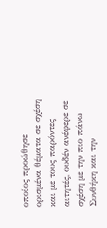οποίος προώθησε ορισμένα θέματα σε σχέση και με τους παρόντες αιτητές, ουδέν ανέφερε σε σχέση με την πιο πάνω Συνθήκη και την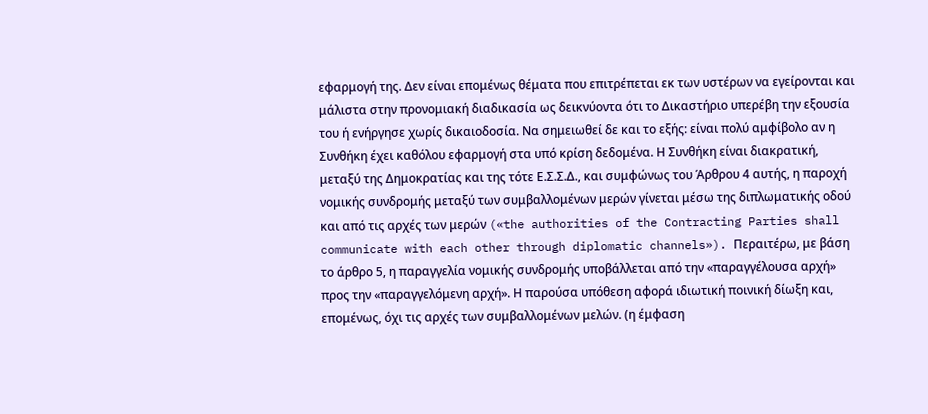εφαρμογή της. Δεν είναι επομένως θέματα που επιτρέπεται εκ των υστέρων να εγείρονται και μάλιστα στην προνομιακή διαδικασία ως δεικνύοντα ότι το Δικαστήριο υπερέβη την εξουσία του ή ενήργησε χωρίς δικαιοδοσία. Να σημειωθεί δε και το εξής: είναι πολύ αμφίβολο αν η Συνθήκη έχει καθόλου εφαρμογή στα υπό κρίση δεδομένα. Η Συνθήκη είναι διακρατική, μεταξύ της Δημοκρατίας και της τότε Ε.Σ.Σ.Δ., και συμφώνως του Άρθρου 4 αυτής, η παροχή νομικής συνδρομής μεταξύ των συμβαλλομένων μερών γίνεται μέσω της διπλωματικής οδού και από τις αρχές των μερών («the authorities of the Contracting Parties shall communicate with each other through diplomatic channels»). Περαιτέρω, με βάση το άρθρο 5, η παραγγελία νομικής συνδρομής υποβάλλεται από την «παραγγέλουσα αρχή» προς την «παραγγελόμενη αρχή». Η παρούσα υπόθεση αφορά ιδιωτική ποινική δίωξη και, επομένως, όχι τις αρχές των συμβαλλομένων μελών. (η έμφαση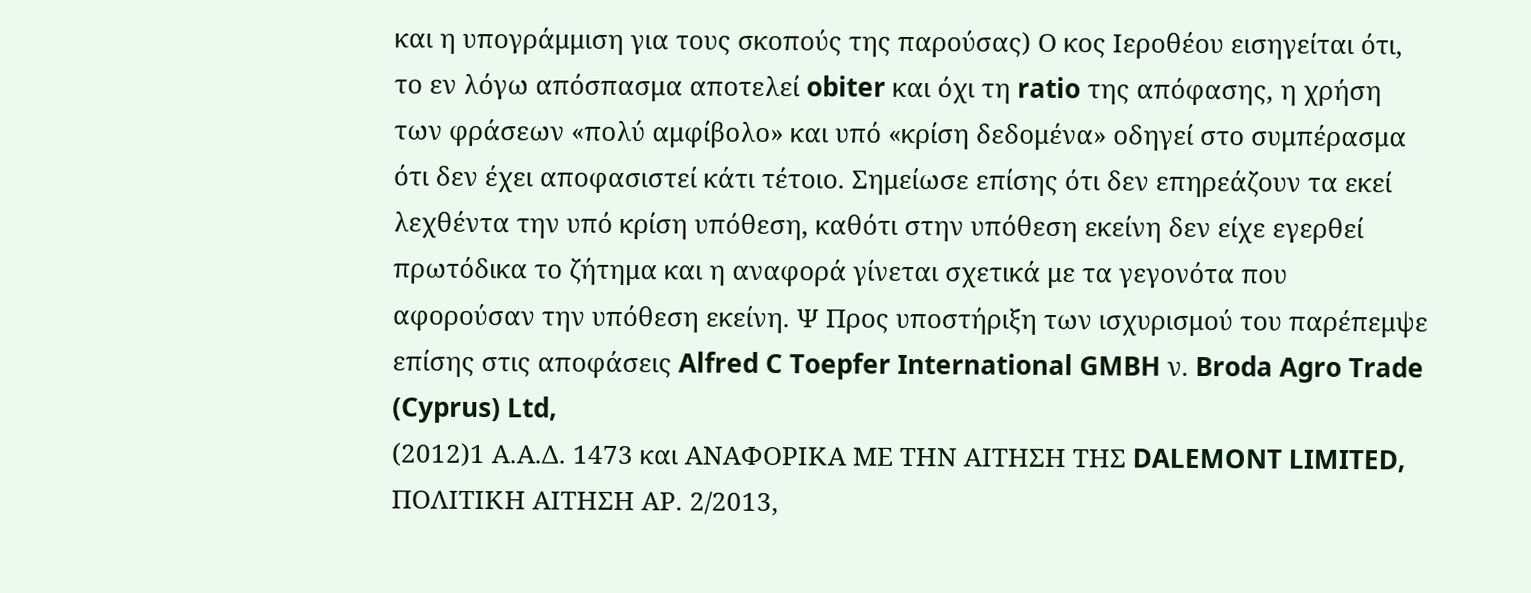και η υπογράμμιση για τους σκοπούς της παρούσας) Ο κος Ιεροθέου εισηγείται ότι, το εν λόγω απόσπασμα αποτελεί obiter και όχι τη ratio της απόφασης, η χρήση των φράσεων «πολύ αμφίβολο» και υπό «κρίση δεδομένα» οδηγεί στο συμπέρασμα ότι δεν έχει αποφασιστεί κάτι τέτοιο. Σημείωσε επίσης ότι δεν επηρεάζουν τα εκεί λεχθέντα την υπό κρίση υπόθεση, καθότι στην υπόθεση εκείνη δεν είχε εγερθεί πρωτόδικα το ζήτημα και η αναφορά γίνεται σχετικά με τα γεγονότα που αφορούσαν την υπόθεση εκείνη. Ψ Προς υποστήριξη των ισχυρισμού του παρέπεμψε επίσης στις αποφάσεις Alfred C Toepfer International GMBH ν. Broda Agro Trade (Cyprus) Ltd,
(2012)1 Α.Α.Δ. 1473 και ΑΝΑΦΟΡΙΚΑ ΜΕ ΤΗΝ ΑΙΤΗΣΗ ΤΗΣ DALEMONT LIMITED, ΠΟΛΙΤΙΚΗ ΑΙΤΗΣΗ ΑΡ. 2/2013,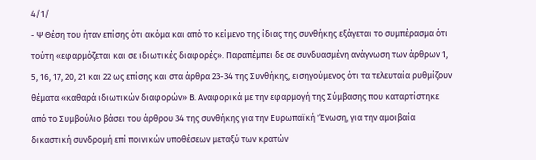4/1/
- Ψ Θέση του ήταν επίσης ότι ακόμα και από το κείμενο της ίδιας της συνθήκης εξάγεται το συμπέρασμα ότι τούτη «εφαρμόζεται και σε ιδιωτικές διαφορές». Παραπέμπει δε σε συνδυασμένη ανάγνωση των άρθρων 1, 5, 16, 17, 20, 21 και 22 ως επίσης και στα άρθρα 23-34 της Συνθήκης, εισηγούμενος ότι τα τελευταία ρυθμίζουν θέματα «καθαρά ιδιωτικών διαφορών» Β. Αναφορικά με την εφαρμογή της Σύμβασης που καταρτίστηκε από το Συμβούλιο βάσει του άρθρου 34 της συνθήκης για την Ευρωπαϊκή 'Ένωση, για την αμοιβαία δικαστική συνδρομή επί ποινικών υποθέσεων μεταξύ των κρατών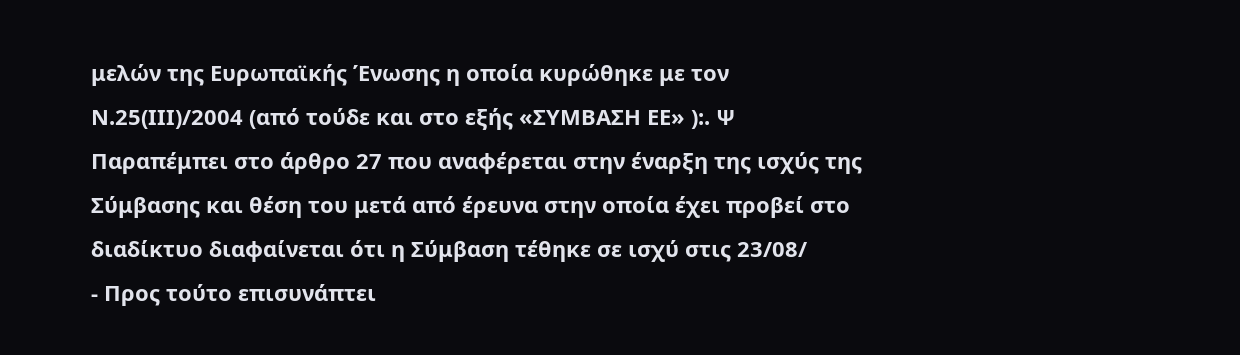μελών της Ευρωπαϊκής Ένωσης η οποία κυρώθηκε με τον Ν.25(ΙΙΙ)/2004 (από τούδε και στο εξής «ΣΥΜΒΑΣΗ ΕΕ» ):. Ψ Παραπέμπει στο άρθρο 27 που αναφέρεται στην έναρξη της ισχύς της Σύμβασης και θέση του μετά από έρευνα στην οποία έχει προβεί στο διαδίκτυο διαφαίνεται ότι η Σύμβαση τέθηκε σε ισχύ στις 23/08/
- Προς τούτο επισυνάπτει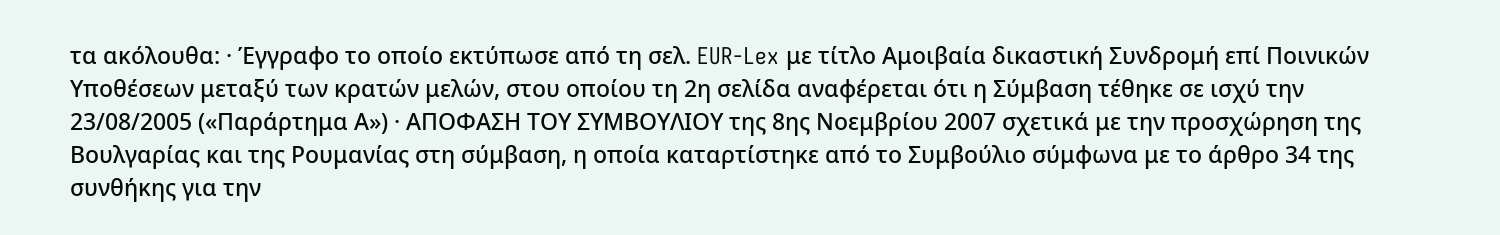τα ακόλουθα: · Έγγραφο το οποίο εκτύπωσε από τη σελ. EUR-Lex με τίτλο Αμοιβαία δικαστική Συνδρομή επί Ποινικών Υποθέσεων μεταξύ των κρατών μελών, στου οποίου τη 2η σελίδα αναφέρεται ότι η Σύμβαση τέθηκε σε ισχύ την 23/08/2005 («Παράρτημα Α») · ΑΠΟΦΑΣΗ ΤΟΥ ΣΥΜΒΟΥΛΙΟΥ της 8ης Νοεμβρίου 2007 σχετικά με την προσχώρηση της Βουλγαρίας και της Ρουμανίας στη σύμβαση, η οποία καταρτίστηκε από το Συμβούλιο σύμφωνα με το άρθρο 34 της συνθήκης για την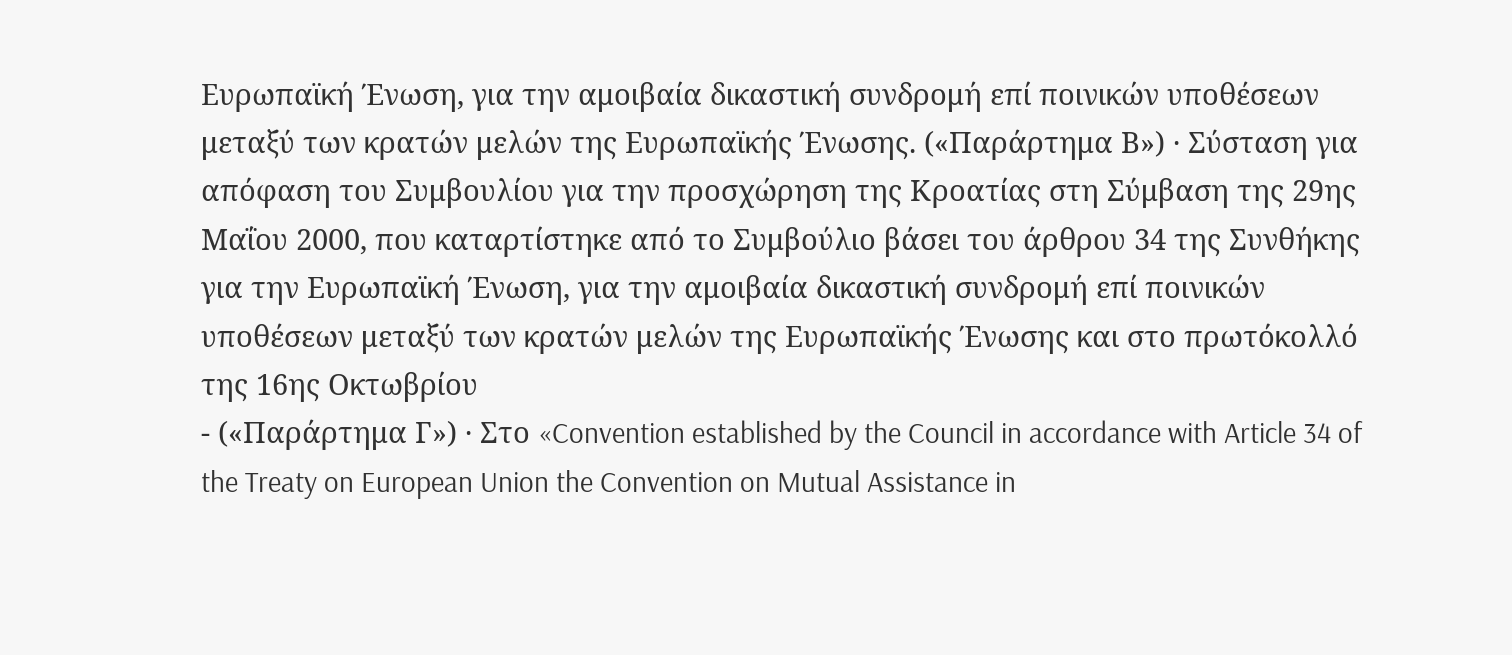Ευρωπαϊκή Ένωση, για την αμοιβαία δικαστική συνδρομή επί ποινικών υποθέσεων μεταξύ των κρατών μελών της Ευρωπαϊκής Ένωσης. («Παράρτημα Β») · Σύσταση για απόφαση του Συμβουλίου για την προσχώρηση της Κροατίας στη Σύμβαση της 29ης Μαΐου 2000, που καταρτίστηκε από το Συμβούλιο βάσει του άρθρου 34 της Συνθήκης για την Ευρωπαϊκή Ένωση, για την αμοιβαία δικαστική συνδρομή επί ποινικών υποθέσεων μεταξύ των κρατών μελών της Ευρωπαϊκής Ένωσης και στο πρωτόκολλό της 16ης Οκτωβρίου
- («Παράρτημα Γ») · Στο «Convention established by the Council in accordance with Article 34 of the Treaty on European Union the Convention on Mutual Assistance in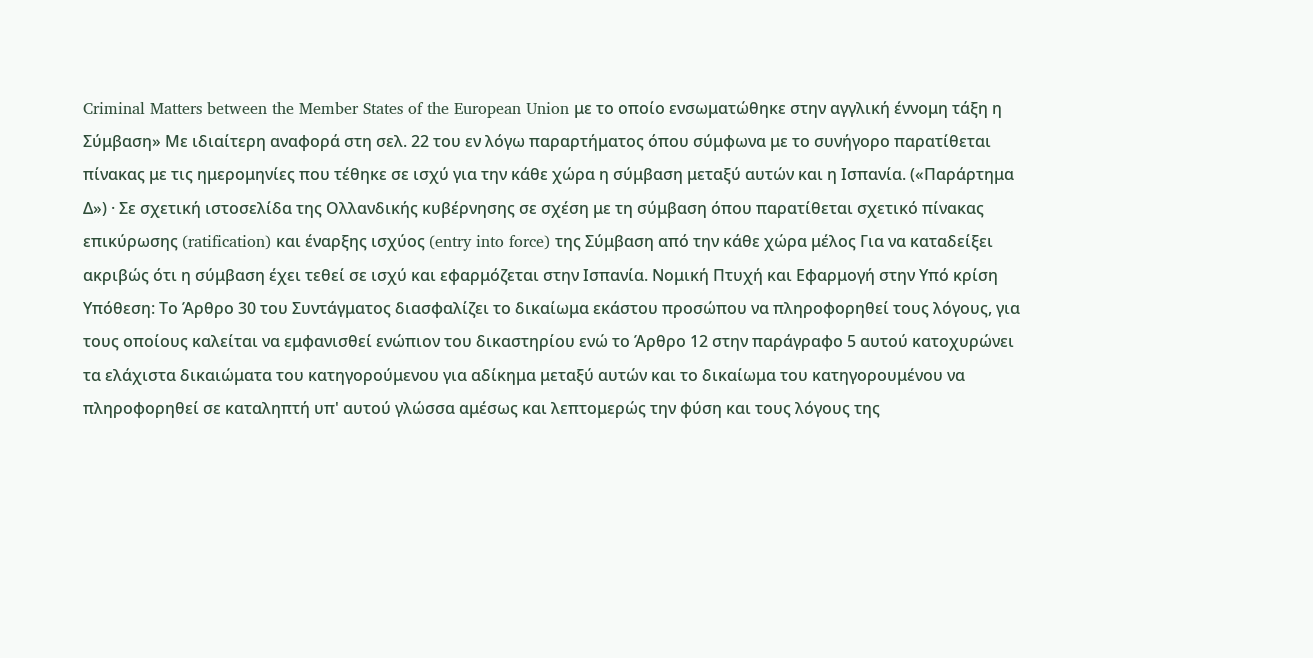Criminal Matters between the Member States of the European Union με το οποίο ενσωματώθηκε στην αγγλική έννομη τάξη η Σύμβαση» Με ιδιαίτερη αναφορά στη σελ. 22 του εν λόγω παραρτήματος όπου σύμφωνα με το συνήγορο παρατίθεται πίνακας με τις ημερομηνίες που τέθηκε σε ισχύ για την κάθε χώρα η σύμβαση μεταξύ αυτών και η Ισπανία. («Παράρτημα Δ») · Σε σχετική ιστοσελίδα της Ολλανδικής κυβέρνησης σε σχέση με τη σύμβαση όπου παρατίθεται σχετικό πίνακας επικύρωσης (ratification) και έναρξης ισχύος (entry into force) της Σύμβαση από την κάθε χώρα μέλος Για να καταδείξει ακριβώς ότι η σύμβαση έχει τεθεί σε ισχύ και εφαρμόζεται στην Ισπανία. Νομική Πτυχή και Εφαρμογή στην Υπό κρίση Υπόθεση: Το Άρθρο 30 του Συντάγματος διασφαλίζει το δικαίωμα εκάστου προσώπου να πληροφορηθεί τους λόγους, για τους οποίους καλείται να εμφανισθεί ενώπιον του δικαστηρίου ενώ το Άρθρο 12 στην παράγραφο 5 αυτού κατοχυρώνει τα ελάχιστα δικαιώματα του κατηγορούμενου για αδίκημα μεταξύ αυτών και το δικαίωμα του κατηγορουμένου να πληροφορηθεί σε καταληπτή υπ' αυτού γλώσσα αμέσως και λεπτομερώς την φύση και τους λόγους της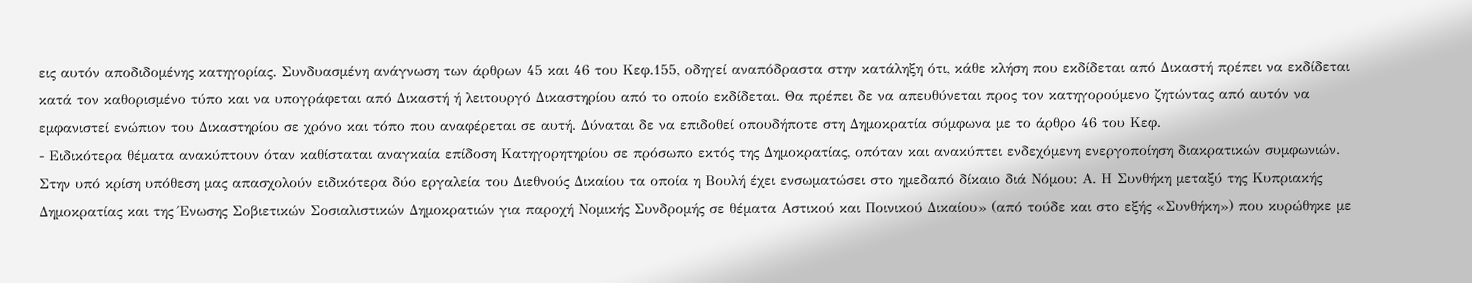εις αυτόν αποδιδομένης κατηγορίας. Συνδυασμένη ανάγνωση των άρθρων 45 και 46 του Κεφ.155, οδηγεί αναπόδραστα στην κατάληξη ότι, κάθε κλήση που εκδίδεται από Δικαστή πρέπει να εκδίδεται κατά τον καθορισμένο τύπο και να υπογράφεται από Δικαστή ή λειτουργό Δικαστηρίου από το οποίο εκδίδεται. Θα πρέπει δε να απευθύνεται προς τον κατηγορούμενο ζητώντας από αυτόν να εμφανιστεί ενώπιον του Δικαστηρίου σε χρόνο και τόπο που αναφέρεται σε αυτή. Δύναται δε να επιδοθεί οπουδήποτε στη Δημοκρατία σύμφωνα με το άρθρο 46 του Κεφ.
- Ειδικότερα θέματα ανακύπτουν όταν καθίσταται αναγκαία επίδοση Κατηγορητηρίου σε πρόσωπο εκτός της Δημοκρατίας, οπόταν και ανακύπτει ενδεχόμενη ενεργοποίηση διακρατικών συμφωνιών. Στην υπό κρίση υπόθεση μας απασχολούν ειδικότερα δύο εργαλεία του Διεθνούς Δικαίου τα οποία η Βουλή έχει ενσωματώσει στο ημεδαπό δίκαιο διά Νόμου: Α. Η Συνθήκη μεταξύ της Κυπριακής Δημοκρατίας και της Ένωσης Σοβιετικών Σοσιαλιστικών Δημοκρατιών για παροχή Νομικής Συνδρομής σε θέματα Αστικού και Ποινικού Δικαίου» (από τούδε και στο εξής «Συνθήκη») που κυρώθηκε με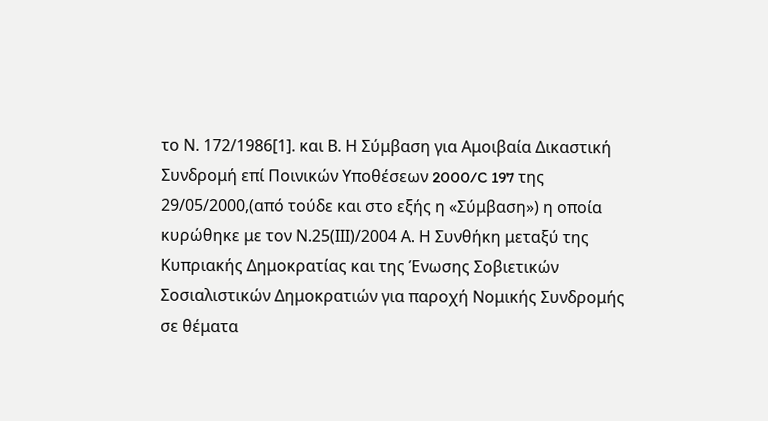το Ν. 172/1986[1]. και Β. Η Σύμβαση για Αμοιβαία Δικαστική Συνδρομή επί Ποινικών Υποθέσεων 2000/C 197 της 29/05/2000,(από τούδε και στο εξής η «Σύμβαση») η οποία κυρώθηκε με τον Ν.25(ΙΙΙ)/2004 Α. Η Συνθήκη μεταξύ της Κυπριακής Δημοκρατίας και της Ένωσης Σοβιετικών Σοσιαλιστικών Δημοκρατιών για παροχή Νομικής Συνδρομής σε θέματα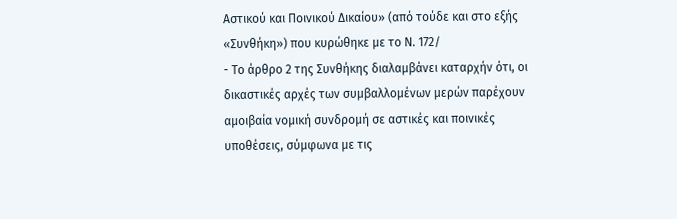Αστικού και Ποινικού Δικαίου» (από τούδε και στο εξής «Συνθήκη») που κυρώθηκε με το Ν. 172/
- Το άρθρο 2 της Συνθήκης διαλαμβάνει καταρχήν ότι, οι δικαστικές αρχές των συμβαλλομένων μερών παρέχουν αμοιβαία νομική συνδρομή σε αστικές και ποινικές υποθέσεις, σύμφωνα με τις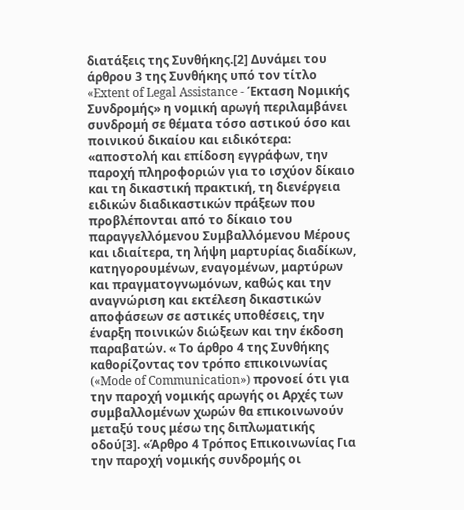διατάξεις της Συνθήκης.[2] Δυνάμει του άρθρου 3 της Συνθήκης υπό τον τίτλο «Extent of Legal Assistance - Έκταση Νομικής Συνδρομής» η νομική αρωγή περιλαμβάνει συνδρομή σε θέματα τόσο αστικού όσο και ποινικού δικαίου και ειδικότερα: «αποστολή και επίδοση εγγράφων, την παροχή πληροφοριών για το ισχύον δίκαιο και τη δικαστική πρακτική, τη διενέργεια ειδικών διαδικαστικών πράξεων που προβλέπονται από το δίκαιο του παραγγελλόμενου Συμβαλλόμενου Μέρους και ιδιαίτερα, τη λήψη μαρτυρίας διαδίκων, κατηγορουμένων, εναγομένων, μαρτύρων και πραγματογνωμόνων, καθώς και την αναγνώριση και εκτέλεση δικαστικών αποφάσεων σε αστικές υποθέσεις, την έναρξη ποινικών διώξεων και την έκδοση παραβατών. « Το άρθρο 4 της Συνθήκης καθορίζοντας τον τρόπο επικοινωνίας («Mode of Communication») προνοεί ότι για την παροχή νομικής αρωγής οι Αρχές των συμβαλλομένων χωρών θα επικοινωνούν μεταξύ τους μέσω της διπλωματικής οδού[3]. «Άρθρο 4 Τρόπος Επικοινωνίας Για την παροχή νομικής συνδρομής οι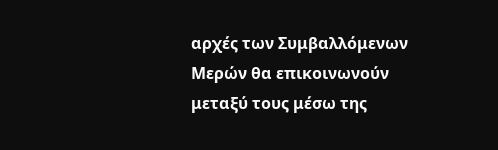αρχές των Συμβαλλόμενων Μερών θα επικοινωνούν μεταξύ τους μέσω της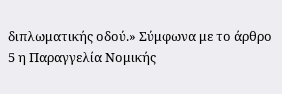διπλωματικής οδού.» Σύμφωνα με το άρθρο 5 η Παραγγελία Νομικής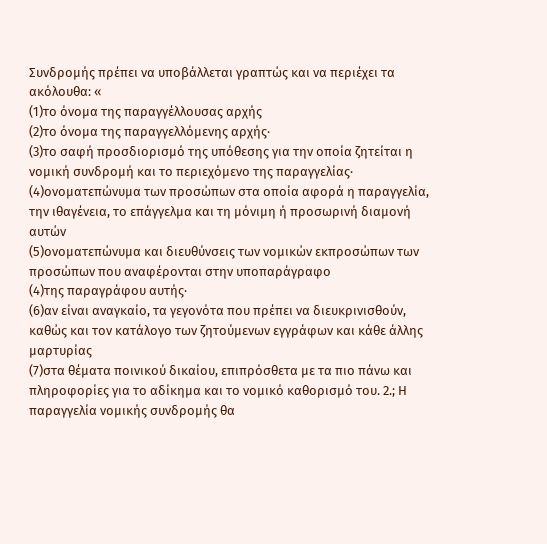Συνδρομής πρέπει να υποβάλλεται γραπτώς και να περιέχει τα ακόλουθα: «
(1)το όνομα της παραγγέλλουσας αρχής
(2)το όνομα της παραγγελλόμενης αρχής·
(3)το σαφή προσδιορισμό της υπόθεσης για την οποία ζητείται η νομική συνδρομή και το περιεχόμενο της παραγγελίας·
(4)ονοματεπώνυμα των προσώπων στα οποία αφορά η παραγγελία, την ιθαγένεια, το επάγγελμα και τη μόνιμη ή προσωρινή διαμονή αυτών
(5)ονοματεπώνυμα και διευθύνσεις των νομικών εκπροσώπων των προσώπων που αναφέρονται στην υποπαράγραφο
(4)της παραγράφου αυτής·
(6)αν είναι αναγκαίο, τα γεγονότα που πρέπει να διευκρινισθούν, καθώς και τον κατάλογο των ζητούμενων εγγράφων και κάθε άλλης μαρτυρίας
(7)στα θέματα ποινικού δικαίου, επιπρόσθετα με τα πιο πάνω και πληροφορίες για το αδίκημα και το νομικό καθορισμό του. 2.; Η παραγγελία νομικής συνδρομής θα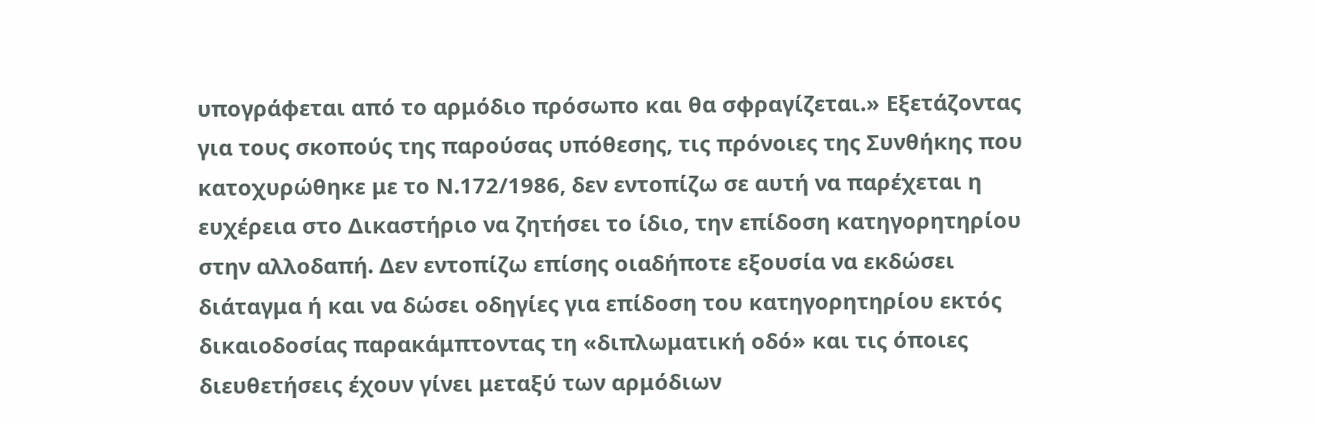υπογράφεται από το αρμόδιο πρόσωπο και θα σφραγίζεται.» Εξετάζοντας για τους σκοπούς της παρούσας υπόθεσης, τις πρόνοιες της Συνθήκης που κατοχυρώθηκε με το Ν.172/1986, δεν εντοπίζω σε αυτή να παρέχεται η ευχέρεια στο Δικαστήριο να ζητήσει το ίδιο, την επίδοση κατηγορητηρίου στην αλλοδαπή. Δεν εντοπίζω επίσης οιαδήποτε εξουσία να εκδώσει διάταγμα ή και να δώσει οδηγίες για επίδοση του κατηγορητηρίου εκτός δικαιοδοσίας παρακάμπτοντας τη «διπλωματική οδό» και τις όποιες διευθετήσεις έχουν γίνει μεταξύ των αρμόδιων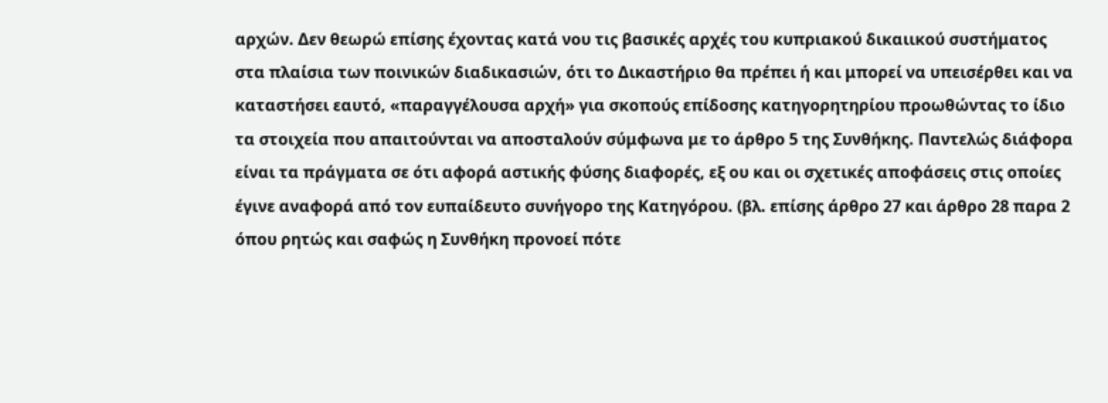αρχών. Δεν θεωρώ επίσης έχοντας κατά νου τις βασικές αρχές του κυπριακού δικαιικού συστήματος στα πλαίσια των ποινικών διαδικασιών, ότι το Δικαστήριο θα πρέπει ή και μπορεί να υπεισέρθει και να καταστήσει εαυτό, «παραγγέλουσα αρχή» για σκοπούς επίδοσης κατηγορητηρίου προωθώντας το ίδιο τα στοιχεία που απαιτούνται να αποσταλούν σύμφωνα με το άρθρο 5 της Συνθήκης. Παντελώς διάφορα είναι τα πράγματα σε ότι αφορά αστικής φύσης διαφορές, εξ ου και οι σχετικές αποφάσεις στις οποίες έγινε αναφορά από τον ευπαίδευτο συνήγορο της Κατηγόρου. (βλ. επίσης άρθρο 27 και άρθρο 28 παρα 2 όπου ρητώς και σαφώς η Συνθήκη προνοεί πότε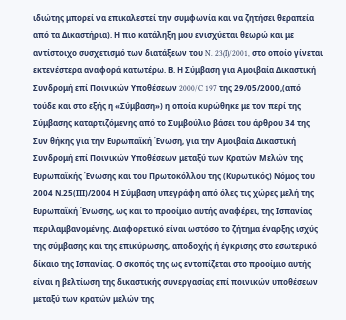ιδιώτης μπορεί να επικαλεστεί την συμφωνία και να ζητήσει θεραπεία από τα Δικαστήρια). Η πιο κατάληξη μου ενισχύεται θεωρώ και με αντίστοιχο συσχετισμό των διατάξεων του N. 23(I)/2001, στο οποίο γίνεται εκτενέστερα αναφορά κατωτέρω. Β. Η Σύμβαση για Αμοιβαία Δικαστική Συνδρομή επί Ποινικών Υποθέσεων 2000/C 197 της 29/05/2000,(από τούδε και στο εξής η «Σύμβαση») η οποία κυρώθηκε με τον περί της Σύμβασης καταρτιζόμενης από το Συμβούλιο βάσει του άρθρου 34 της Συν θήκης για την Ευρωπαϊκή Ένωση, για την Αμοιβαία Δικαστική Συνδρομή επί Ποινικών Υποθέσεων μεταξύ των Κρατών Μελών της Ευρωπαϊκής Ένωσης και του Πρωτοκόλλου της (Κυρωτικός) Νόμος του 2004 Ν.25(ΙΙΙ)/2004 Η Σύμβαση υπεγράφη από όλες τις χώρες μελή της Ευρωπαϊκή Ένωσης, ως και το προοίμιο αυτής αναφέρει, της Ισπανίας περιλαμβανομένης. Διαφορετικό είναι ωστόσο το ζήτημα έναρξης ισχύς της σύμβασης και της επικύρωσης, αποδοχής ή έγκρισης στο εσωτερικό δίκαιο της Ισπανίας. Ο σκοπός της ως εντοπίζεται στο προοίμιο αυτής είναι η βελτίωση της δικαστικής συνεργασίας επί ποινικών υποθέσεων μεταξύ των κρατών μελών της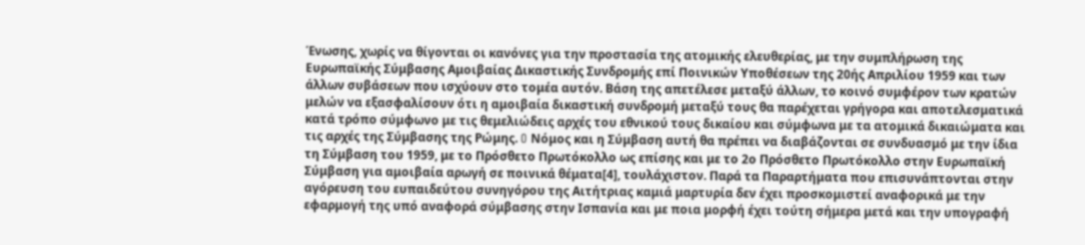Ένωσης, χωρίς να θίγονται οι κανόνες για την προστασία της ατομικής ελευθερίας, με την συμπλήρωση της Ευρωπαϊκής Σύμβασης Αμοιβαίας Δικαστικής Συνδρομής επί Ποινικών Υποθέσεων της 20ής Απριλίου 1959 και των άλλων συβάσεων που ισχύουν στο τομέα αυτόν. Βάση της απετέλεσε μεταξύ άλλων, το κοινό συμφέρον των κρατών μελών να εξασφαλίσουν ότι η αμοιβαία δικαστική συνδρομή μεταξύ τους θα παρέχεται γρήγορα και αποτελεσματικά κατά τρόπο σύμφωνο με τις θεμελιώδεις αρχές του εθνικού τους δικαίου και σύμφωνα με τα ατομικά δικαιώματα και τις αρχές της Σύμβασης της Ρώμης. O Νόμος και η Σύμβαση αυτή θα πρέπει να διαβάζονται σε συνδυασμό με την ίδια τη Σύμβαση του 1959, με το Πρόσθετο Πρωτόκολλο ως επίσης και με το 2ο Πρόσθετο Πρωτόκολλο στην Ευρωπαϊκή Σύμβαση για αμοιβαία αρωγή σε ποινικά θέματα[4], τουλάχιστον. Παρά τα Παραρτήματα που επισυνάπτονται στην αγόρευση του ευπαιδεύτου συνηγόρου της Αιτήτριας καμιά μαρτυρία δεν έχει προσκομιστεί αναφορικά με την εφαρμογή της υπό αναφορά σύμβασης στην Ισπανία και με ποια μορφή έχει τούτη σήμερα μετά και την υπογραφή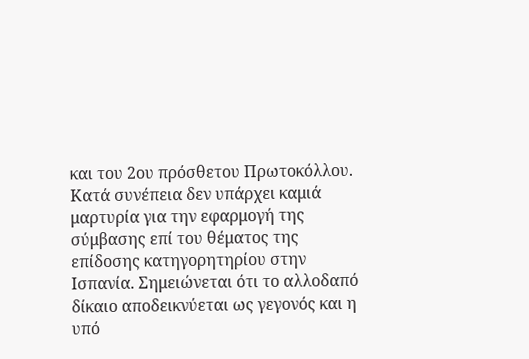και του 2ου πρόσθετου Πρωτοκόλλου. Κατά συνέπεια δεν υπάρχει καμιά μαρτυρία για την εφαρμογή της σύμβασης επί του θέματος της επίδοσης κατηγορητηρίου στην Ισπανία. Σημειώνεται ότι το αλλοδαπό δίκαιο αποδεικνύεται ως γεγονός και η υπό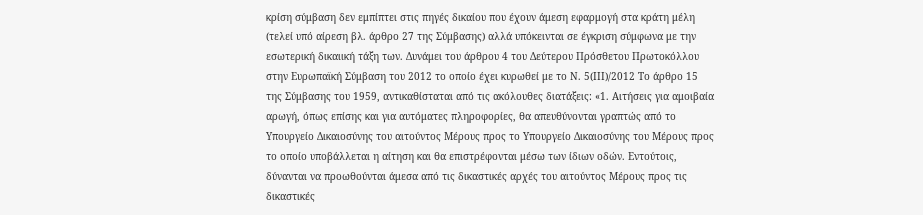κρίση σύμβαση δεν εμπίπτει στις πηγές δικαίου που έχουν άμεση εφαρμογή στα κράτη μέλη (τελεί υπό αίρεση βλ. άρθρο 27 της Σύμβασης) αλλά υπόκεινται σε έγκριση σύμφωνα με την εσωτερική δικαιική τάξη των. Δυνάμει του άρθρου 4 του Δεύτερου Πρόσθετου Πρωτοκόλλου στην Ευρωπαϊκή Σύμβαση του 2012 το οποίο έχει κυρωθεί με το Ν. 5(ΙΙΙ)/2012 Το άρθρο 15 της Σύμβασης του 1959, αντικαθίσταται από τις ακόλουθες διατάξεις: «1. Αιτήσεις για αμοιβαία αρωγή, όπως επίσης και για αυτόματες πληροφορίες, θα απευθύνονται γραπτώς από το Υπουργείο Δικαιοσύνης του αιτούντος Μέρους προς το Υπουργείο Δικαιοσύνης του Μέρους προς το οποίο υποβάλλεται η αίτηση και θα επιστρέφονται μέσω των ίδιων οδών. Εντούτοις, δύνανται να προωθούνται άμεσα από τις δικαστικές αρχές του αιτούντος Μέρους προς τις δικαστικές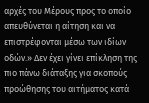αρχές του Μέρους προς το οποίο απευθύνεται η αίτηση και να επιστρέφονται μέσω των ιδίων οδών.» Δεν έχει γίνει επίκληση της πιο πάνω διάταξης για σκοπούς προώθησης του αιτήματος κατά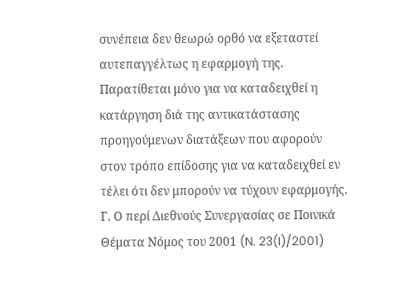συνέπεια δεν θεωρώ ορθό να εξεταστεί αυτεπαγγέλτως η εφαρμογή της. Παρατίθεται μόνο για να καταδειχθεί η κατάργηση διά της αντικατάστασης προηγούμενων διατάξεων που αφορούν στον τρόπο επίδοσης για να καταδειχθεί εν τέλει ότι δεν μπορούν να τύχουν εφαρμογής. Γ. Ο περί Διεθνούς Συνεργασίας σε Ποινικά Θέματα Νόμος του 2001 (N. 23(I)/2001)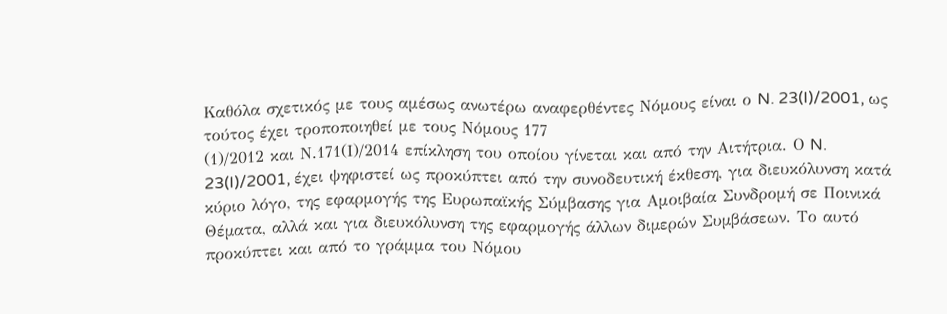Καθόλα σχετικός με τους αμέσως ανωτέρω αναφερθέντες Νόμους είναι ο N. 23(I)/2001, ως τούτος έχει τροποποιηθεί με τους Νόμους 177
(1)/2012 και Ν.171(Ι)/2014 επίκληση του οποίου γίνεται και από την Αιτήτρια. Ο N. 23(I)/2001, έχει ψηφιστεί ως προκύπτει από την συνοδευτική έκθεση, για διευκόλυνση κατά κύριο λόγο, της εφαρμογής της Ευρωπαϊκής Σύμβασης για Αμοιβαία Συνδρομή σε Ποινικά Θέµατα, αλλά και για διευκόλυνση της εφαρμογής άλλων διµερών Συµβάσεων. Το αυτό προκύπτει και από το γράμμα του Νόμου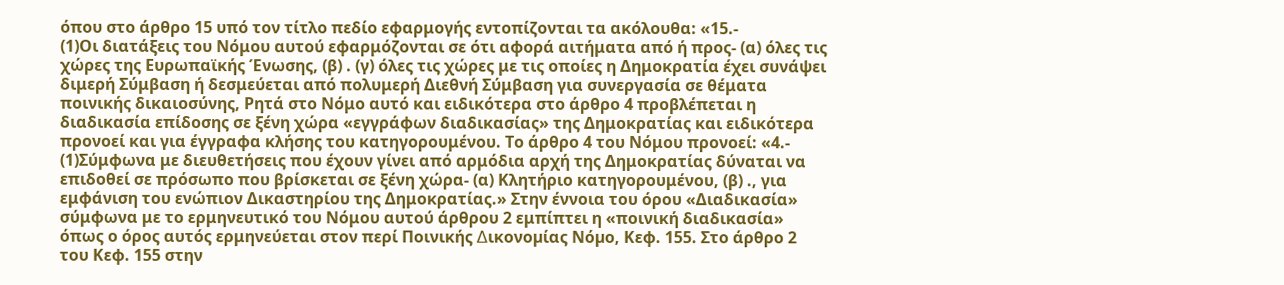όπου στο άρθρο 15 υπό τον τίτλο πεδίο εφαρμογής εντοπίζονται τα ακόλουθα: «15.-
(1)Οι διατάξεις του Νόμου αυτού εφαρμόζονται σε ότι αφορά αιτήματα από ή προς- (α) όλες τις χώρες της Ευρωπαϊκής Ένωσης, (β) . (γ) όλες τις χώρες με τις οποίες η Δημοκρατία έχει συνάψει διμερή Σύμβαση ή δεσμεύεται από πολυμερή Διεθνή Σύμβαση για συνεργασία σε θέματα ποινικής δικαιοσύνης, Ρητά στο Νόμο αυτό και ειδικότερα στο άρθρο 4 προβλέπεται η διαδικασία επίδοσης σε ξένη χώρα «εγγράφων διαδικασίας» της Δημοκρατίας και ειδικότερα προνοεί και για έγγραφα κλήσης του κατηγορουμένου. Το άρθρο 4 του Νόμου προνοεί: «4.-
(1)Σύμφωνα με διευθετήσεις που έχουν γίνει από αρμόδια αρχή της Δημοκρατίας δύναται να επιδοθεί σε πρόσωπο που βρίσκεται σε ξένη χώρα- (α) Κλητήριο κατηγορουμένου, (β) ., για εμφάνιση του ενώπιον Δικαστηρίου της Δημοκρατίας.» Στην έννοια του όρου «Διαδικασία» σύμφωνα με το ερμηνευτικό του Νόμου αυτού άρθρου 2 εμπίπτει η «ποινική διαδικασία» όπως ο όρος αυτός ερμηνεύεται στον περί Ποινικής ∆ικονοµίας Νόµο, Κεφ. 155. Στο άρθρο 2 του Κεφ. 155 στην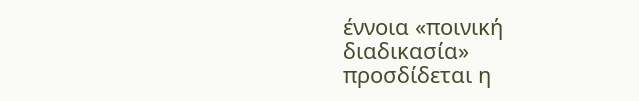έννοια «ποινική διαδικασία» προσδίδεται η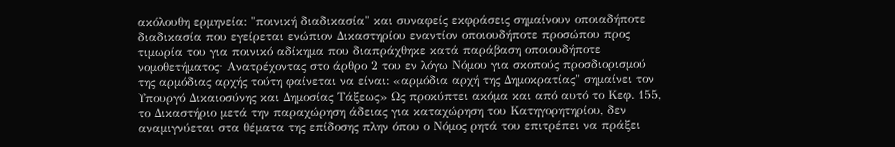ακόλουθη ερμηνεία: "ποινική διαδικασία" και συναφείς εκφράσεις σημαίνουν οποιαδήποτε διαδικασία που εγείρεται ενώπιον Δικαστηρίου εναντίον οποιουδήποτε προσώπου προς τιμωρία του για ποινικό αδίκημα που διαπράχθηκε κατά παράβαση οποιουδήποτε νομοθετήματος∙ Ανατρέχοντας στο άρθρο 2 του εν λόγω Νόμου για σκοπούς προσδιορισμού της αρμόδιας αρχής τούτη φαίνεται να είναι: «αρµόδια αρχή της ∆ηµοκρατίας" σηµαίνει τον Υπουργό ∆ικαιοσύνης και ∆ηµοσίας Τάξεως» Ως προκύπτει ακόμα και από αυτό το Κεφ. 155, το Δικαστήριο μετά την παραχώρηση άδειας για καταχώρηση του Κατηγορητηρίου, δεν αναμιγνύεται στα θέματα της επίδοσης πλην όπου ο Νόμος ρητά του επιτρέπει να πράξει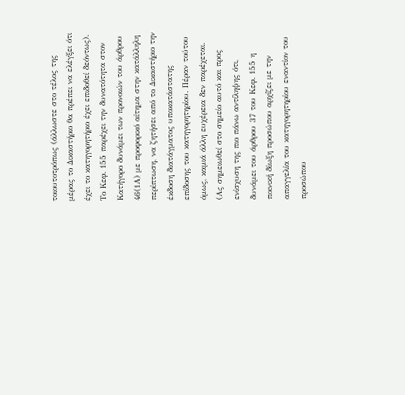τοιουτοτρόπως (άλλωστε στο τέλος της μέρας το Δικαστήριο θα πρέπει να ελέγξει ότι έχει το κατηγορητήριο έχει επιδοθεί δεόντως). Το Κεφ. 155 παρέχει την δυνατότητα στον Κατήγορο δυνάμει των προνοιών του άρθρου 46(1Α) με προφορικό αίτημα στην κατάλληλη περίπτωση, να ζητήσει από το Δικαστήριο την έκδοση διατάγματος υποκατάστατης επίδοσης του κατηγορητηρίου. Πέραν τούτου όμως, καμιά άλλη ευχέρεια δεν παρέχεται. (Ας σημειωθεί στο σημείο αυτό και προς ενίσχυση της πιο πάνω αντίληψης ότι, δυνάμει του άρθρου 37 του Κεφ. 155 η ποινική δίωξη προσώπου αρχίζει με την απαγγελία του κατηγορητηρίου εναντίον του προσώπου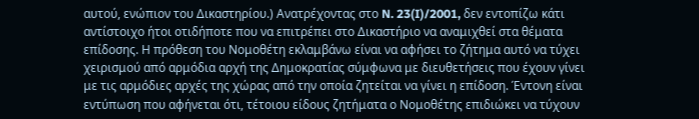αυτού, ενώπιον του Δικαστηρίου.) Ανατρέχοντας στο N. 23(I)/2001, δεν εντοπίζω κάτι αντίστοιχο ήτοι οτιδήποτε που να επιτρέπει στο Δικαστήριο να αναμιχθεί στα θέματα επίδοσης. Η πρόθεση του Νομοθέτη εκλαμβάνω είναι να αφήσει το ζήτημα αυτό να τύχει χειρισμού από αρμόδια αρχή της Δημοκρατίας σύμφωνα με διευθετήσεις που έχουν γίνει με τις αρμόδιες αρχές της χώρας από την οποία ζητείται να γίνει η επίδοση. Έντονη είναι εντύπωση που αφήνεται ότι, τέτοιου είδους ζητήματα ο Νομοθέτης επιδιώκει να τύχουν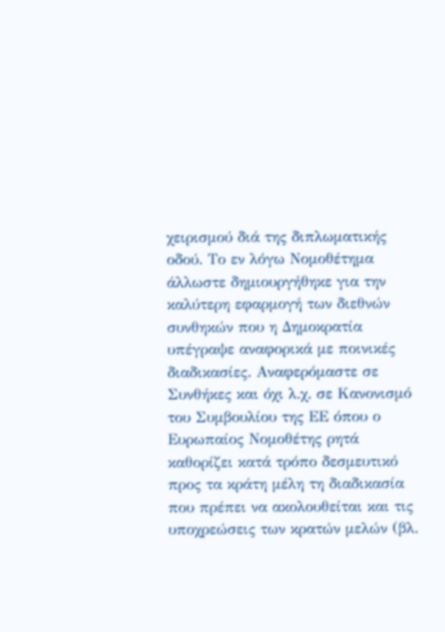χειρισμού διά της διπλωματικής οδού. Το εν λόγω Νομοθέτημα άλλωστε δημιουργήθηκε για την καλύτερη εφαρμογή των διεθνών συνθηκών που η Δημοκρατία υπέγραψε αναφορικά με ποινικές διαδικασίες. Αναφερόμαστε σε Συνθήκες και όχι λ.χ. σε Κανονισμό του Συμβουλίου της ΕΕ όπου ο Ευρωπαίος Νομοθέτης ρητά καθορίζει κατά τρόπο δεσμευτικό προς τα κράτη μέλη τη διαδικασία που πρέπει να ακολουθείται και τις υποχρεώσεις των κρατών μελών (βλ.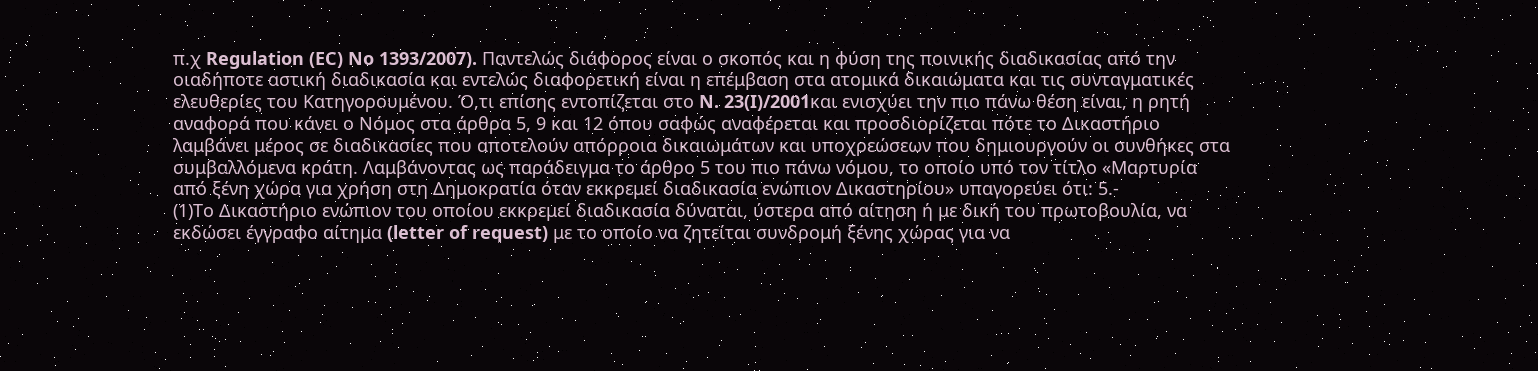π.χ Regulation (EC) No 1393/2007). Παντελώς διάφορος είναι ο σκοπός και η φύση της ποινικής διαδικασίας από την οιαδήποτε αστική διαδικασία και εντελώς διαφορετική είναι η επέμβαση στα ατομικά δικαιώματα και τις συνταγματικές ελευθερίες του Κατηγορουμένου. Ό,τι επίσης εντοπίζεται στο N. 23(I)/2001και ενισχύει την πιο πάνω θέση είναι, η ρητή αναφορά που κάνει ο Νόμος στα άρθρα 5, 9 και 12 όπου σαφώς αναφέρεται και προσδιορίζεται πότε το Δικαστήριο λαμβάνει μέρος σε διαδικασίες που αποτελούν απόρροια δικαιωμάτων και υποχρεώσεων που δημιουργούν οι συνθήκες στα συμβαλλόμενα κράτη. Λαμβάνοντας ως παράδειγμα το άρθρο 5 του πιο πάνω νόμου, το οποίο υπό τον τίτλο «Μαρτυρία από ξένη χώρα για χρήση στη Δημοκρατία όταν εκκρεμεί διαδικασία ενώπιον Δικαστηρίου» υπαγορεύει ότι: 5.-
(1)Το Δικαστήριο ενώπιον του οποίου εκκρεμεί διαδικασία δύναται, ύστερα από αίτηση ή με δική του πρωτοβουλία, να εκδώσει έγγραφο αίτημα (letter of request) με το οποίο να ζητείται συνδρομή ξένης χώρας για να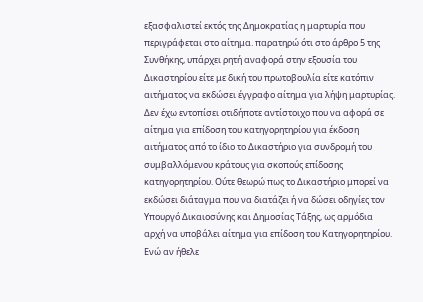εξασφαλιστεί εκτός της Δημοκρατίας η μαρτυρία που περιγράφεται στο αίτημα. παρατηρώ ότι στο άρθρο 5 της Συνθήκης, υπάρχει ρητή αναφορά στην εξουσία του Δικαστηρίου είτε με δική του πρωτοβουλία είτε κατόπιν αιτήματος να εκδώσει έγγραφο αίτημα για λήψη μαρτυρίας. Δεν έχω εντοπίσει οτιδήποτε αντίστοιχο που να αφορά σε αίτημα για επίδοση του κατηγορητηρίου για έκδοση αιτήματος από το ίδιο το Δικαστήριο για συνδρομή του συμβαλλόμενου κράτους για σκοπούς επίδοσης κατηγορητηρίου. Ούτε θεωρώ πως το Δικαστήριο μπορεί να εκδώσει διάταγμα που να διατάζει ή να δώσει οδηγίες τον Υπουργό Δικαιοσύνης και Δημοσίας Τάξης, ως αρμόδια αρχή να υποβάλει αίτημα για επίδοση του Κατηγορητηρίου. Ενώ αν ήθελε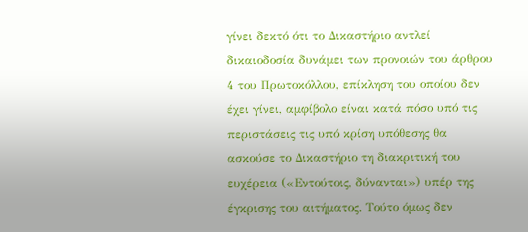γίνει δεκτό ότι το Δικαστήριο αντλεί δικαιοδοσία δυνάμει των προνοιών του άρθρου 4 του Πρωτοκόλλου, επίκληση του οποίου δεν έχει γίνει, αμφίβολο είναι κατά πόσο υπό τις περιστάσεις τις υπό κρίση υπόθεσης θα ασκούσε το Δικαστήριο τη διακριτική του ευχέρεια («Εντούτοις, δύνανται») υπέρ της έγκρισης του αιτήματος. Τούτο όμως δεν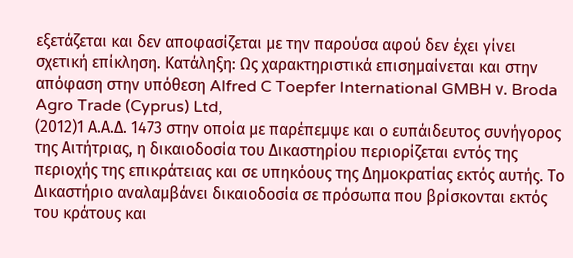εξετάζεται και δεν αποφασίζεται με την παρούσα αφού δεν έχει γίνει σχετική επίκληση. Κατάληξη: Ως χαρακτηριστικά επισημαίνεται και στην απόφαση στην υπόθεση Alfred C Toepfer International GMBH ν. Broda Agro Trade (Cyprus) Ltd,
(2012)1 Α.Α.Δ. 1473 στην οποία με παρέπεμψε και ο ευπάιδευτος συνήγορος της Αιτήτριας, η δικαιοδοσία του Δικαστηρίου περιορίζεται εντός της περιοχής της επικράτειας και σε υπηκόους της Δημοκρατίας εκτός αυτής. Το Δικαστήριο αναλαμβάνει δικαιοδοσία σε πρόσωπα που βρίσκονται εκτός του κράτους και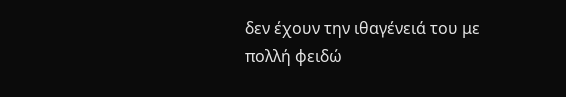δεν έχουν την ιθαγένειά του με πολλή φειδώ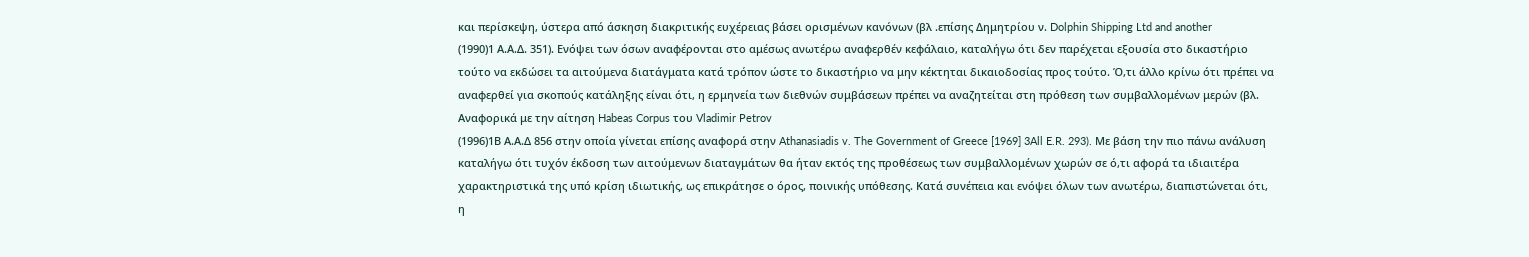και περίσκεψη, ύστερα από άσκηση διακριτικής ευχέρειας βάσει ορισμένων κανόνων (βλ .επίσης Δημητρίου ν. Dolphin Shipping Ltd and another
(1990)1 Α.Α.Δ. 351). Ενόψει των όσων αναφέρονται στο αμέσως ανωτέρω αναφερθέν κεφάλαιο, καταλήγω ότι δεν παρέχεται εξουσία στο δικαστήριο τούτο να εκδώσει τα αιτούμενα διατάγματα κατά τρόπον ώστε το δικαστήριο να μην κέκτηται δικαιοδοσίας προς τούτο. Ό,τι άλλο κρίνω ότι πρέπει να αναφερθεί για σκοπούς κατάληξης είναι ότι, η ερμηνεία των διεθνών συμβάσεων πρέπει να αναζητείται στη πρόθεση των συμβαλλομένων μερών (βλ. Αναφορικά με την αίτηση Habeas Corpus του Vladimir Petrov
(1996)1Β Α.Α.Δ 856 στην οποία γίνεται επίσης αναφορά στην Athanasiadis v. The Government of Greece [1969] 3All E.R. 293). Με βάση την πιο πάνω ανάλυση καταλήγω ότι τυχόν έκδοση των αιτούμενων διαταγμάτων θα ήταν εκτός της προθέσεως των συμβαλλομένων χωρών σε ό,τι αφορά τα ιδιαιτέρα χαρακτηριστικά της υπό κρίση ιδιωτικής, ως επικράτησε ο όρος, ποινικής υπόθεσης. Κατά συνέπεια και ενόψει όλων των ανωτέρω, διαπιστώνεται ότι, η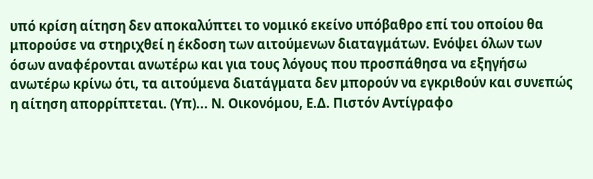υπό κρίση αίτηση δεν αποκαλύπτει το νομικό εκείνο υπόβαθρο επί του οποίου θα μπορούσε να στηριχθεί η έκδοση των αιτούμενων διαταγμάτων. Ενόψει όλων των όσων αναφέρονται ανωτέρω και για τους λόγους που προσπάθησα να εξηγήσω ανωτέρω κρίνω ότι, τα αιτούμενα διατάγματα δεν μπορούν να εγκριθούν και συνεπώς η αίτηση απορρίπτεται. (Υπ)... Ν. Οικονόμου, Ε.Δ. Πιστόν Αντίγραφο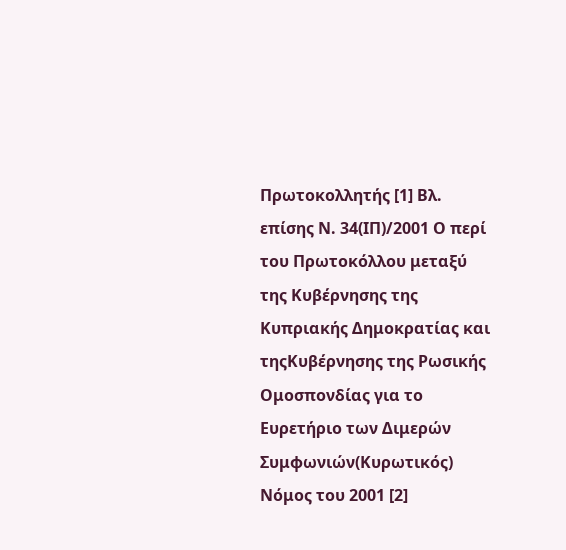Πρωτοκολλητής [1] Βλ. επίσης Ν. 34(ΙΠ)/2001 Ο περί του Πρωτοκόλλου μεταξύ της Κυβέρνησης της Κυπριακής Δημοκρατίας και τηςΚυβέρνησης της Ρωσικής Ομοσπονδίας για το Ευρετήριο των Διμερών Συμφωνιών(Κυρωτικός) Νόμος του 2001 [2]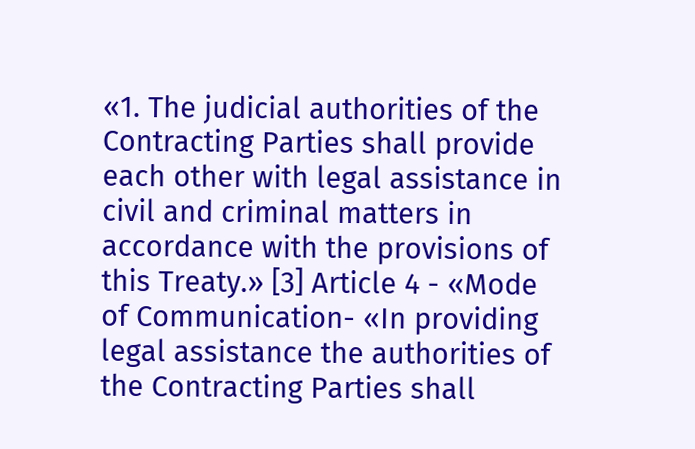«1. The judicial authorities of the Contracting Parties shall provide each other with legal assistance in civil and criminal matters in accordance with the provisions of this Treaty.» [3] Article 4 - «Mode of Communication- «In providing legal assistance the authorities of the Contracting Parties shall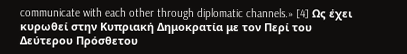communicate with each other through diplomatic channels.» [4] Ως έχει κυρωθεί στην Κυπριακή Δημοκρατία με τον Περί του Δεύτερου Πρόσθετου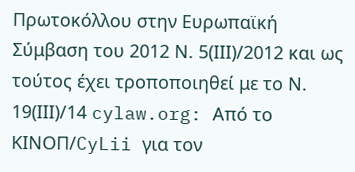Πρωτοκόλλου στην Ευρωπαϊκή Σύμβαση του 2012 Ν. 5(ΙΙΙ)/2012 και ως τούτος έχει τροποποιηθεί με το Ν. 19(ΙΙΙ)/14 cylaw.org: Από το ΚΙΝOΠ/CyLii για τον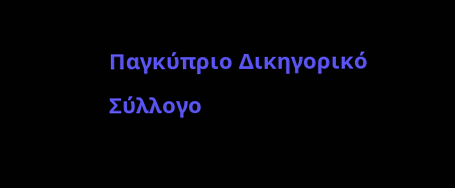Παγκύπριο Δικηγορικό Σύλλογο